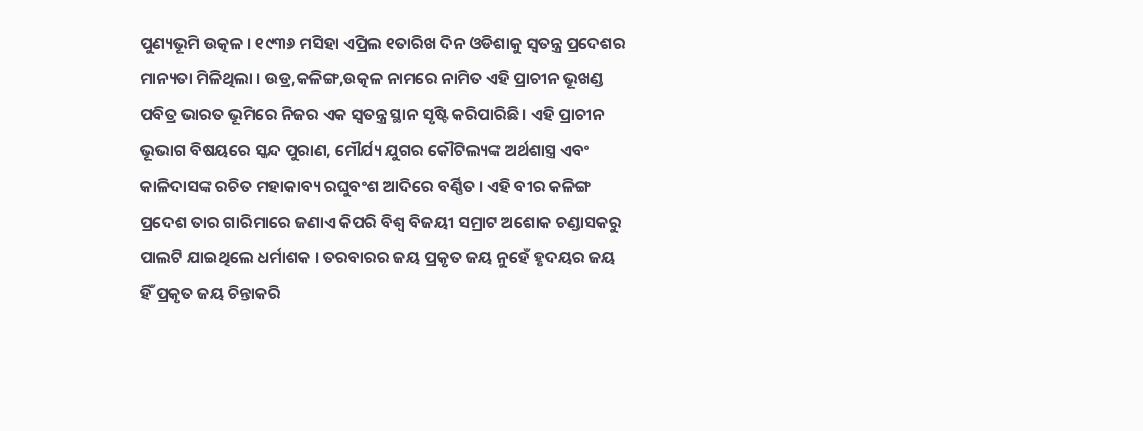ପୁଣ୍ୟଭୂମି ଉତ୍କଳ । ୧୯୩୬ ମସିହା ଏପ୍ରିଲ ୧ତାରିଖ ଦିନ ଓଡିଶାକୁ ସ୍ୱତନ୍ତ୍ର ପ୍ରଦେଶର ମାନ୍ୟତା ମିଳିଥିଲା । ଉଡ୍ର,କଳିଙ୍ଗ,ଉତ୍କଳ ନାମରେ ନାମିତ ଏହି ପ୍ରାଚୀନ ଭୂଖଣ୍ଡ ପବିତ୍ର ଭାରତ ଭୂମିରେ ନିଜର ଏକ ସ୍ୱତନ୍ତ୍ର ସ୍ଥାନ ସୃଷ୍ଟି କରିପାରିଛି । ଏହି ପ୍ରାଚୀନ ଭୂଭାଗ ବିଷୟରେ ସ୍କନ୍ଦ ପୁରାଣ, ମୌର୍ଯ୍ୟ ଯୁଗର କୌଟିଲ୍ୟଙ୍କ ଅର୍ଥଶାସ୍ତ୍ର ଏବଂ କାଳିଦାସଙ୍କ ରଚିତ ମହାକାବ୍ୟ ରଘୁବଂଶ ଆଦିରେ ବର୍ଣ୍ଣିତ । ଏହି ବୀର କଳିଙ୍ଗ ପ୍ରଦେଶ ତାର ଗାରିମାରେ ଜଣାଏ କିପରି ବିଶ୍ୱ ବିଜୟୀ ସମ୍ରାଟ ଅଶୋକ ଚଣ୍ଡାସକରୁ ପାଲଟି ଯାଇଥିଲେ ଧର୍ମାଶକ । ତରବାରର ଜୟ ପ୍ରକୃତ ଜୟ ନୁହେଁ ହୃଦୟର ଜୟ ହିଁ ପ୍ରକୃତ ଜୟ ଚିନ୍ତାକରି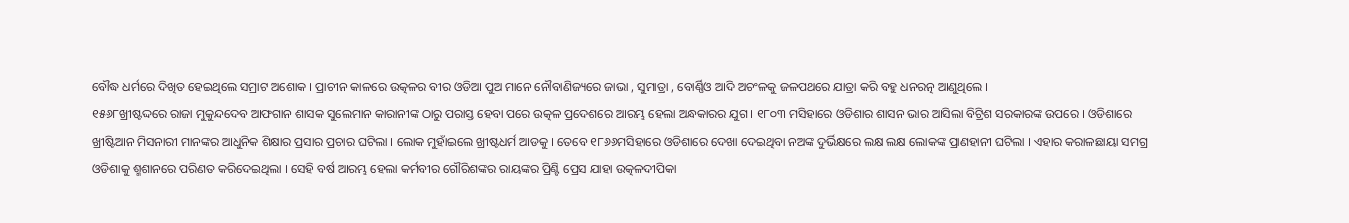ବୌଦ୍ଧ ଧର୍ମରେ ଦିଖିତ ହେଇଥିଲେ ସମ୍ରାଟ ଅଶୋକ । ପ୍ରାଚୀନ କାଳରେ ଉତ୍କଳର ବୀର ଓଡିଆ ପୁଅ ମାନେ ନୌବାଣିଜ୍ୟରେ ଜାଭା , ସୁମାତ୍ରା , ବୋର୍ଣ୍ଣିଓ ଆଦି ଅଚଂଳକୁ ଜଳପଥରେ ଯାତ୍ରା କରି ବହୁ ଧନରତ୍ନ ଆଣୁଥିଲେ ।
୧୫୬୮ଖ୍ରୀଷ୍ଟଦ୍ଦରେ ରାଜା ମୁକୁନ୍ଦଦେବ ଆଫଗାନ ଶାସକ ସୁଲେମାନ କାରାନୀଙ୍କ ଠାରୁ ପରାସ୍ତ ହେବା ପରେ ଉତ୍କଳ ପ୍ରଦେଶରେ ଆରମ୍ଭ ହେଲା ଅନ୍ଧକାରର ଯୁଗ । ୧୮୦୩ ମସିହାରେ ଓଡିଶାର ଶାସନ ଭାର ଆସିଲା ବିଟ୍ରିଶ ସରକାରଙ୍କ ଉପରେ । ଓଡିଶାରେ ଖ୍ରୀଷ୍ଟିଆନ ମିସନାରୀ ମାନଙ୍କର ଆଧୁନିକ ଶିକ୍ଷାର ପ୍ରସାର ପ୍ରଚାର ଘଟିଲା । ଲୋକ ମୁହାଁଇଲେ ଖ୍ରୀଷ୍ଟଧର୍ମ ଆଡକୁ । ତେବେ ୧୮୬୬ମସିହାରେ ଓଡିଶାରେ ଦେଖା ଦେଇଥିବା ନଅଙ୍କ ଦୁର୍ଭିକ୍ଷରେ ଲକ୍ଷ ଲକ୍ଷ ଲୋକଙ୍କ ପ୍ରାଣହାନୀ ଘଟିଲା । ଏହାର କରାଳଛାୟା ସମଗ୍ର ଓଡିଶାକୁ ଶ୍ମଶାନରେ ପରିଣତ କରିଦେଇଥିଲା । ସେହି ବର୍ଷ ଆରମ୍ଭ ହେଲା କର୍ମବୀର ଗୌରିଶଙ୍କର ରାୟଙ୍କର ପ୍ରିଣ୍ଟି ପ୍ରେସ ଯାହା ଉତ୍କଳଦୀପିକା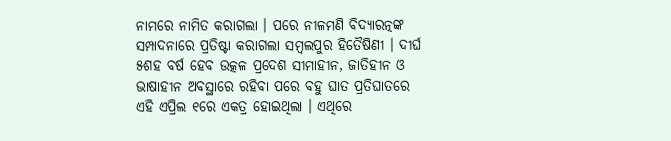ନାମରେ ନାମିତ କରାଗଲା । ପରେ ନୀଳମଣି ବିଦ୍ୟାରତ୍ନଙ୍କ ସମ୍ପାଦନାରେ ପ୍ରତିଷ୍ଟା କରାଗଲା ସମ୍ବଲପୁର ହିତୈଷିଣୀ । ଦୀର୍ଘ ୫ଶହ ବର୍ଷ ହେବ ଉତ୍କଳ ପ୍ରଦେଶ ସୀମାହୀନ, ଜାତିହୀନ ଓ ଭାଷାହୀନ ଅବସ୍ଥାରେ ରହିବା ପରେ ବହୁ ଘାତ ପ୍ରତିଘାତରେ ଏହି ଏପ୍ରିଲ ୧ରେ ଏକତ୍ର ହୋଇଥିଲା । ଏଥିରେ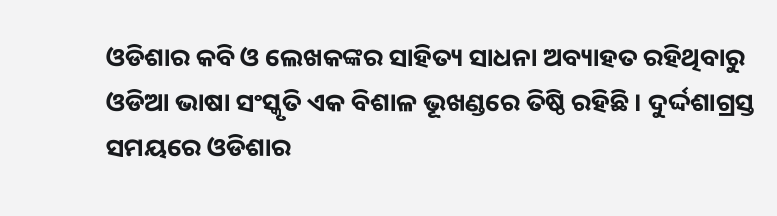ଓଡିଶାର କବି ଓ ଲେଖକଙ୍କର ସାହିତ୍ୟ ସାଧନା ଅବ୍ୟାହତ ରହିଥିବାରୁ ଓଡିଆ ଭାଷା ସଂସ୍କୃତି ଏକ ବିଶାଳ ଭୂଖଣ୍ଡରେ ତିଷ୍ଠି ରହିଛି । ଦୁର୍ଦ୍ଦଶାଗ୍ରସ୍ତ ସମୟରେ ଓଡିଶାର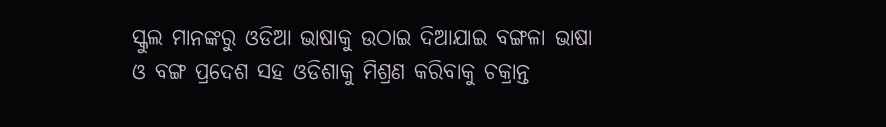ସ୍କୁଲ ମାନଙ୍କରୁ ଓଡିଆ ଭାଷାକୁ ଉଠାଇ ଦିଆଯାଇ ବଙ୍ଗଳା ଭାଷା ଓ ବଙ୍ଗ ପ୍ରଦେଶ ସହ ଓଡିଶାକୁ ମିଶ୍ରଣ କରିବାକୁ ଚକ୍ରାନ୍ତ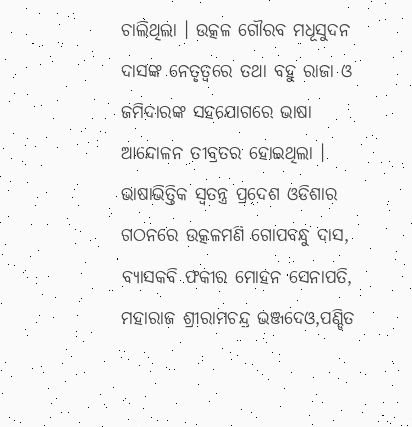ଚାଲିଥିଲା । ଉତ୍କଳ ଗୌରବ ମଧୂସୁଦନ ଦାସଙ୍କ ନେତୃତ୍ୱରେ ତଥା ବହୁ ରାଜା ଓ ଜମିଦାରଙ୍କ ସହଯୋଗରେ ଭାଷା ଆନ୍ଦୋଳନ ତୀବ୍ରତର ହୋଇଥିଲା । ଭାଷାଭିତ୍ତିକ ସ୍ୱତନ୍ତ୍ର ପ୍ରଦେଶ ଓଡିଶାର ଗଠନରେ ଉତ୍କଳମଣି ଗୋପବନ୍ଧୁ ଦାସ, ବ୍ୟାସକବି ଫକୀର ମୋହନ ସେନାପତି, ମହାରାଜ ଶ୍ରୀରାମଚନ୍ଦ୍ର ଭଞ୍ଜଦେଓ,ପଣ୍ଡିତ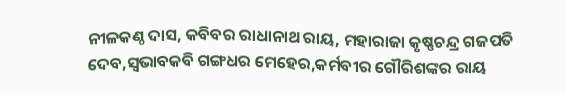ନୀଳକଣ୍ଠ ଦାସ, କବିବର ରାଧାନାଥ ରାୟ, ମହାରାଜା କୃଷ୍ଣଚନ୍ଦ୍ର ଗଜପତି ଦେବ,ସ୍ୱଭାବକବି ଗଙ୍ଗଧର ମେହେର,କର୍ମବୀର ଗୌରିଶଙ୍କର ରାୟ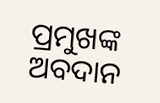ପ୍ରମୁଖଙ୍କ ଅବଦାନ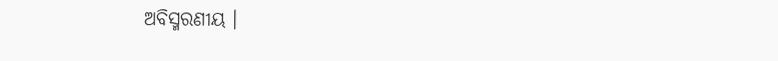ଅବିସ୍ମରଣୀୟ ।